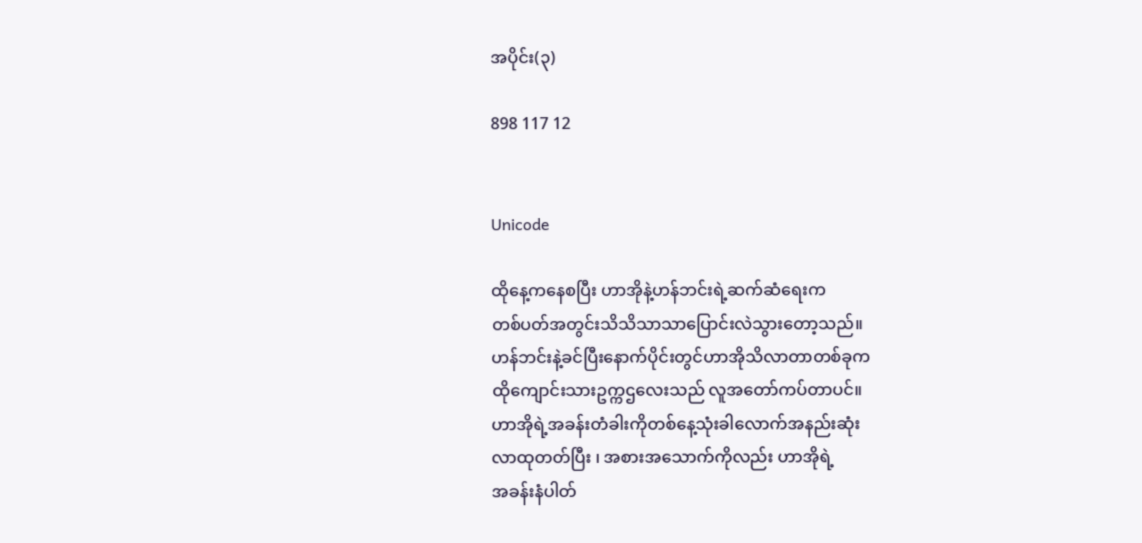အပိုင်း(၃)

898 117 12


Unicode

ထိုနေ့ကနေစပြီး ဟာအိုနဲ့ဟန်ဘင်းရဲ့ဆက်ဆံရေးက
တစ်ပတ်အတွင်းသိသိသာသာပြောင်းလဲသွားတော့သည်။
ဟန်ဘင်းနဲ့ခင်ပြီးနောက်ပိုင်းတွင်ဟာအိုသိလာတာတစ်ခုက
ထိုကျောင်းသားဥက္ကဌလေးသည် လူအတော်ကပ်တာပင်။
ဟာအိုရဲ့အခန်းတံခါးကိုတစ်နေ့သုံးခါလောက်အနည်းဆုံး
လာထုတတ်ပြီး ၊ အစားအသောက်ကိုလည်း ဟာအိုရဲ့
အခန်းနံပါတ်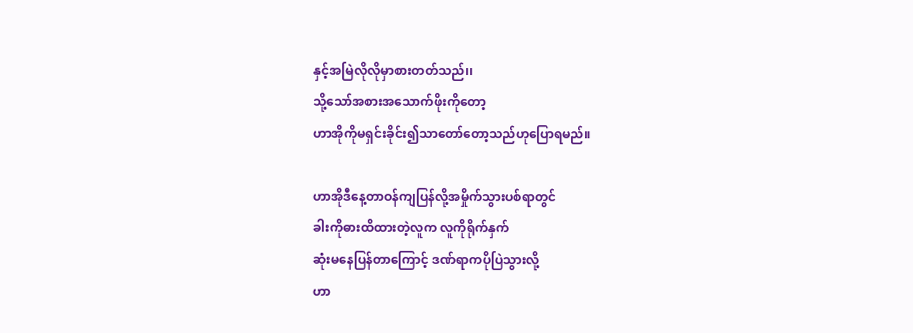နှင့်အမြဲလိုလိုမှာစားတတ်သည်၊၊
သို့သော်အစားအသောက်ဖိုးကိုတော့
ဟာအိုကိုမရှင်းခိုင်း၍သာတော်တော့သည်ဟုပြောရမည်။

ဟာအိုဒီနေ့တာဝန်ကျပြန်လို့အမှိုက်သွားပစ်ရာတွင်
ခါးကိုဓားထိထားတဲ့လူက လူကိုရိုက်နှက်
ဆုံးမနေပြန်တာကြောင့် ဒဏ်ရာကပိုပြဲသွားလို့
ဟာ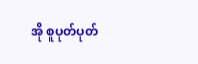အို စူပုတ်ပုတ်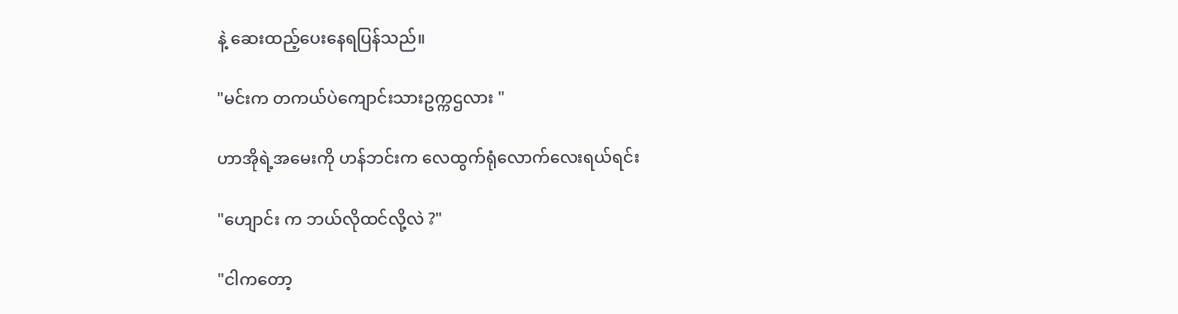နဲ့ ဆေးထည့်ပေးနေရပြန်သည်။

"မင်းက တကယ်ပဲကျောင်းသားဥက္ကဌလား "

ဟာအိုရဲ့အမေးကို ဟန်ဘင်းက လေထွက်ရုံလောက်လေးရယ်ရင်း

"ဟျောင်း က ဘယ်လိုထင်လို့လဲ ?"

"ငါကတော့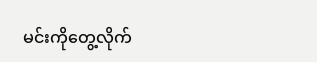မင်းကိုတွေ့လိုက်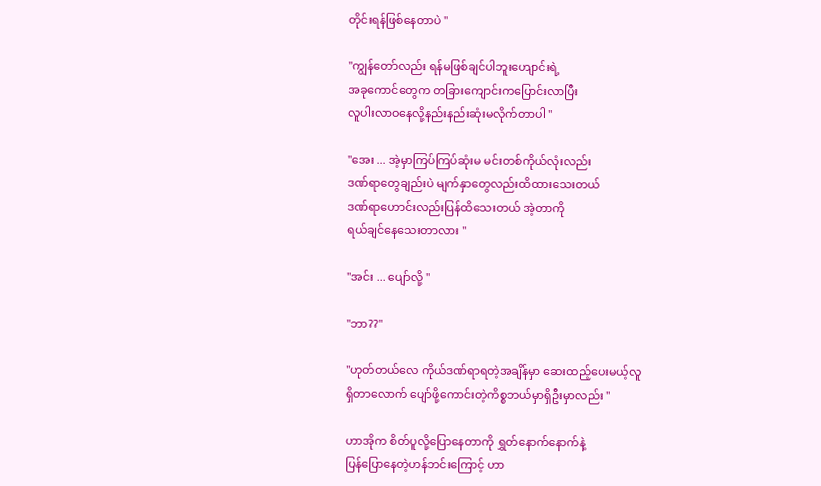တိုင်းရန်ဖြစ်နေတာပဲ "

"ကျွန်တော်လည်း ရန်မဖြစ်ချင်ပါဘူးဟျောင်းရဲ့
အခုကောင်တွေက တခြားကျောင်းကပြောင်းလာပြီး
လူပါးလာဝနေလို့နည်းနည်းဆုံးမလိုက်တာပါ "

"အေး ... အဲ့မှာကြပ်ကြပ်ဆုံးမ မင်းတစ်ကိုယ်လုံးလည်း
ဒဏ်ရာတွေချည်းပဲ မျက်နှာတွေလည်းထိထားသေးတယ်
ဒဏ်ရာဟောင်းလည်းပြန်ထိသေးတယ် အဲ့တာကို
ရယ်ချင်နေသေးတာလား "

"အင်း ... ပျော်လို့ "

"ဘာ??"

"ဟုတ်တယ်လေ ကိုယ်ဒဏ်ရာရတဲ့အချိန်မှာ ဆေးထည့်ပေးမယ့်လူ
ရှိတာလောက် ပျော်ဖို့ကောင်းတဲ့ကိစ္စဘယ်မှာရှိဦးမှာလည်း "

ဟာအိုက စိတ်ပူလို့ပြောနေတာကို ရွှတ်နောက်နောက်နဲ့
ပြန်ပြောနေတဲ့ဟန်ဘင်းကြောင့် ဟာ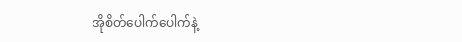အိုစိတ်ပေါက်ပေါက်နဲ့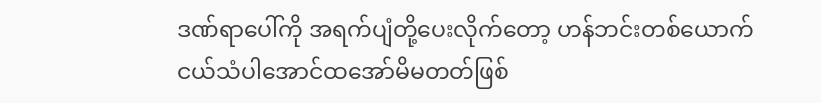ဒဏ်ရာပေါ်ကို အရက်ပျံတို့ပေးလိုက်တော့ ဟန်ဘင်းတစ်ယောက်
ငယ်သံပါအောင်ထအော်မိမတတ်ဖြစ်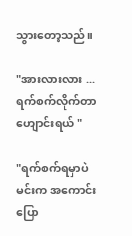သွားတော့သည်။

"အားလားလား ...ရက်စက်လိုက်တာဟျောင်းရယ် "

"ရက်စက်ရမှာပဲ မင်းက အကောင်းပြော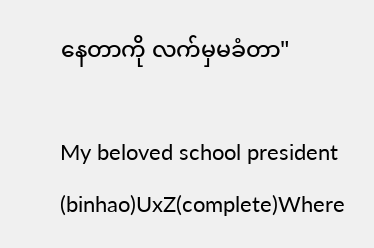နေတာကို လက်မှမခံတာ"

My beloved school president (binhao)UxZ(complete)Where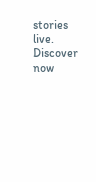stories live. Discover now